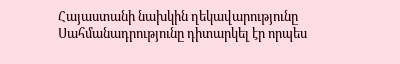Հայաստանի նախկին ղեկավարությունը Սահմանադրությունը դիտարկել էր որպես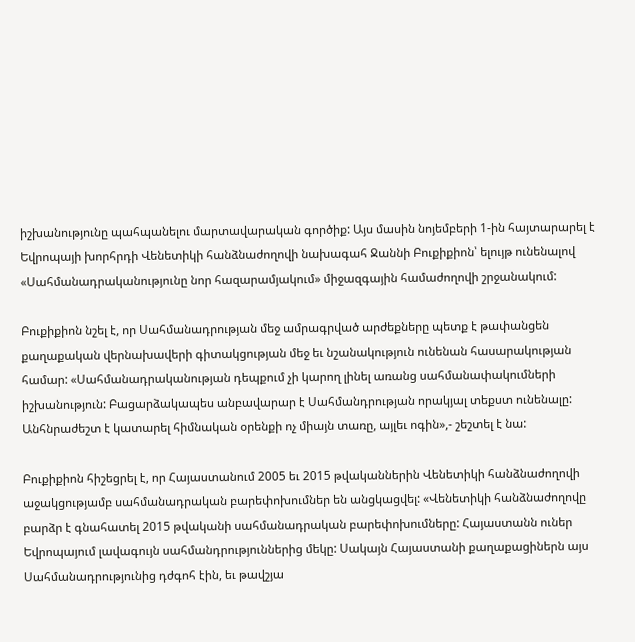իշխանությունը պահպանելու մարտավարական գործիք: Այս մասին նոյեմբերի 1-ին հայտարարել է Եվրոպայի խորհրդի Վենետիկի հանձնաժողովի նախագահ Ջաննի Բուքիքիոն՝ ելույթ ունենալով «Սահմանադրականությունը նոր հազարամյակում» միջազգային համաժողովի շրջանակում:

Բուքիքիոն նշել է, որ Սահմանադրության մեջ ամրագրված արժեքները պետք է թափանցեն քաղաքական վերնախավերի գիտակցության մեջ եւ նշանակություն ունենան հասարակության համար: «Սահմանադրականության դեպքում չի կարող լինել առանց սահմանափակումների իշխանություն: Բացարձակապես անբավարար է Սահմանդրության որակյալ տեքստ ունենալը: Անհնրաժեշտ է կատարել հիմնական օրենքի ոչ միայն տառը, այլեւ ոգին»,- շեշտել է նա:

Բուքիքիոն հիշեցրել է, որ Հայաստանում 2005 եւ 2015 թվականներին Վենետիկի հանձնաժողովի աջակցությամբ սահմանադրական բարեփոխումներ են անցկացվել: «Վենետիկի հանձնաժողովը բարձր է գնահատել 2015 թվականի սահմանադրական բարեփոխումները: Հայաստանն ուներ Եվրոպայում լավագույն սահմանդրություններից մեկը: Սակայն Հայաստանի քաղաքացիներն այս Սահմանադրությունից դժգոհ էին, եւ թավշյա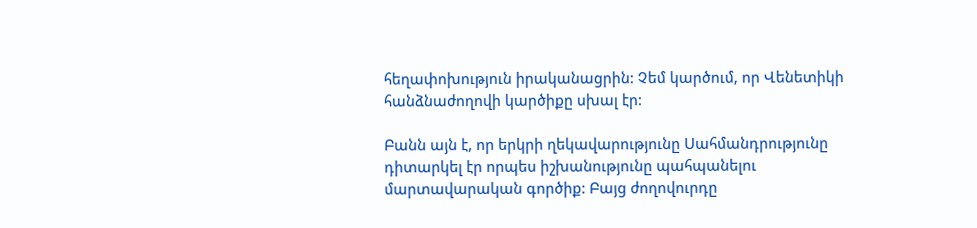հեղափոխություն իրականացրին: Չեմ կարծում, որ Վենետիկի հանձնաժողովի կարծիքը սխալ էր:

Բանն այն է, որ երկրի ղեկավարությունը Սահմանդրությունը դիտարկել էր որպես իշխանությունը պահպանելու մարտավարական գործիք: Բայց ժողովուրդը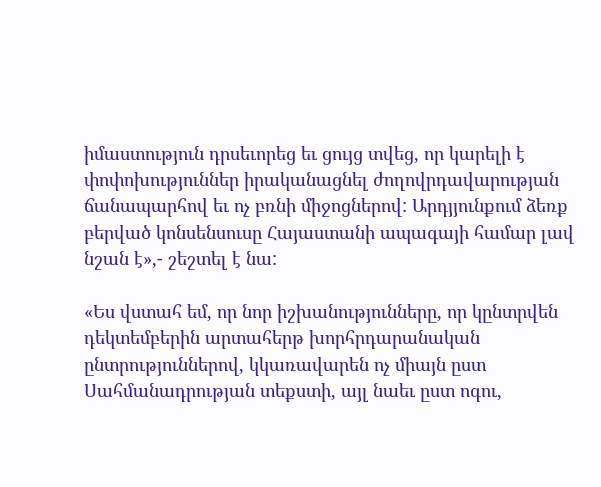իմաստություն դրսեւորեց եւ ցույց տվեց, որ կարելի է փոփոխություններ իրականացնել ժողովրդավարության ճանապարհով եւ ոչ բռնի միջոցներով: Արդյյունքում ձեռք բերված կոնսենսուսը Հայաստանի ապագայի համար լավ նշան է»,- շեշտել է նա:

«Ես վստահ եմ, որ նոր իշխանությունները, որ կընտրվեն դեկտեմբերին արտահերթ խորհրդարանական ընտրություններով, կկառավարեն ոչ միայն ըստ Սահմանադրության տեքստի, այլ նաեւ ըստ ոգու,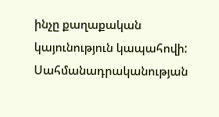ինչը քաղաքական կայունություն կապահովի: Սահմանադրականության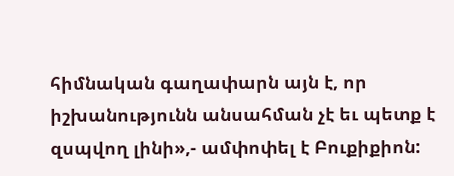հիմնական գաղափարն այն է, որ իշխանությունն անսահման չէ եւ պետք է զսպվող լինի»,- ամփոփել է Բուքիքիոն: